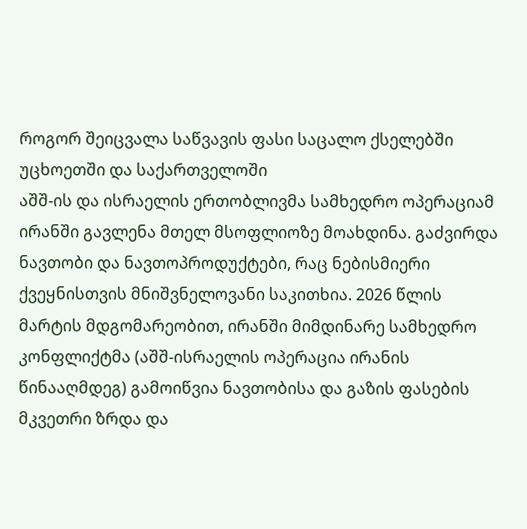როგორ შეიცვალა საწვავის ფასი საცალო ქსელებში უცხოეთში და საქართველოში
აშშ-ის და ისრაელის ერთობლივმა სამხედრო ოპერაციამ ირანში გავლენა მთელ მსოფლიოზე მოახდინა. გაძვირდა ნავთობი და ნავთოპროდუქტები, რაც ნებისმიერი ქვეყნისთვის მნიშვნელოვანი საკითხია. 2026 წლის მარტის მდგომარეობით, ირანში მიმდინარე სამხედრო კონფლიქტმა (აშშ-ისრაელის ოპერაცია ირანის წინააღმდეგ) გამოიწვია ნავთობისა და გაზის ფასების მკვეთრი ზრდა და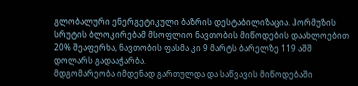გლობალური ენერგეტიკული ბაზრის დესტაბილიზაცია. ჰორმუზის სრუტის ბლოკირებამ მსოფლიო ნავთობის მიწოდების დაახლოებით 20% შეაფერხა, ნავთობის ფასმა კი 9 მარტს ბარელზე 119 აშშ დოლარს გადააჭარბა.
მდგომარეობა იმდენად გართულდა და საწვავის მიწოდებაში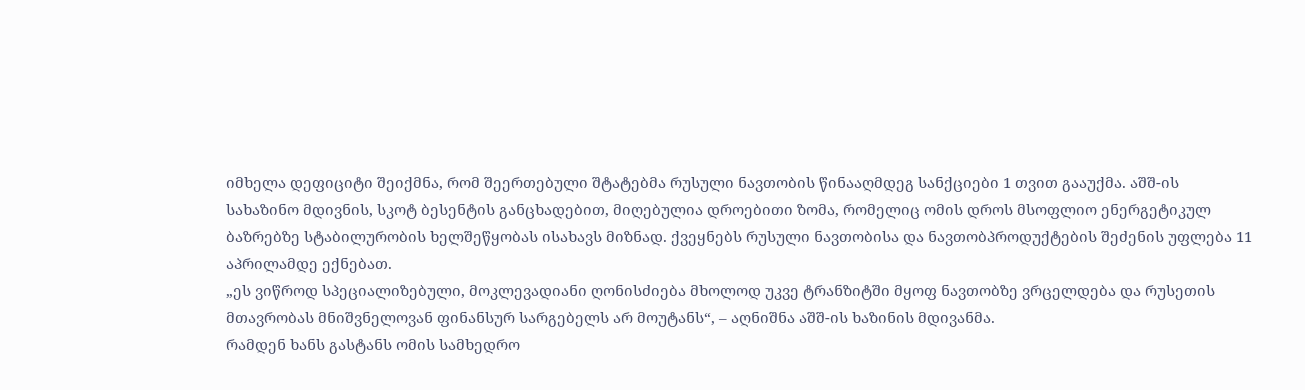იმხელა დეფიციტი შეიქმნა, რომ შეერთებული შტატებმა რუსული ნავთობის წინააღმდეგ სანქციები 1 თვით გააუქმა. აშშ-ის სახაზინო მდივნის, სკოტ ბესენტის განცხადებით, მიღებულია დროებითი ზომა, რომელიც ომის დროს მსოფლიო ენერგეტიკულ ბაზრებზე სტაბილურობის ხელშეწყობას ისახავს მიზნად. ქვეყნებს რუსული ნავთობისა და ნავთობპროდუქტების შეძენის უფლება 11 აპრილამდე ექნებათ.
„ეს ვიწროდ სპეციალიზებული, მოკლევადიანი ღონისძიება მხოლოდ უკვე ტრანზიტში მყოფ ნავთობზე ვრცელდება და რუსეთის მთავრობას მნიშვნელოვან ფინანსურ სარგებელს არ მოუტანს“, – აღნიშნა აშშ-ის ხაზინის მდივანმა.
რამდენ ხანს გასტანს ომის სამხედრო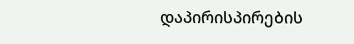დაპირისპირების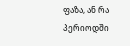ფაზა, ან რა პერიოდში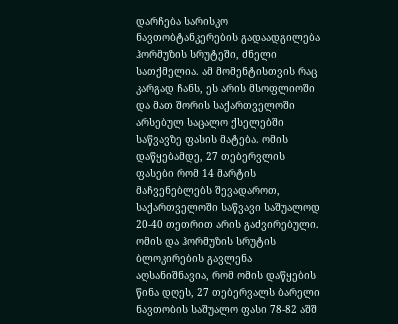დარჩება სარისკო ნავთობტანკერების გადაადგილება ჰორმუზის სრუტეში, ძნელი სათქმელია. ამ მომენტისთვის რაც კარგად ჩანს, ეს არის მსოფლიოში და მათ შორის საქართველოში არსებულ საცალო ქსელებში საწვავზე ფასის მატება. ომის დაწყებამდე, 27 თებერვლის ფასები რომ 14 მარტის მაჩვენებლებს შევადაროთ, საქართველოში საწვავი საშუალოდ 20-40 თეთრით არის გაძვირებული.
ომის და ჰორმუზის სრუტის ბლოკირების გავლენა
აღსანიშნავია, რომ ომის დაწყების წინა დღეს, 27 თებერვალს ბარელი ნავთობის საშუალო ფასი 78-82 აშშ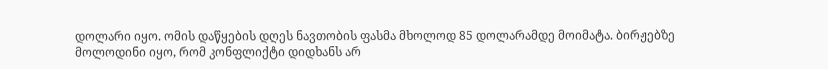დოლარი იყო. ომის დაწყების დღეს ნავთობის ფასმა მხოლოდ 85 დოლარამდე მოიმატა. ბირჟებზე მოლოდინი იყო, რომ კონფლიქტი დიდხანს არ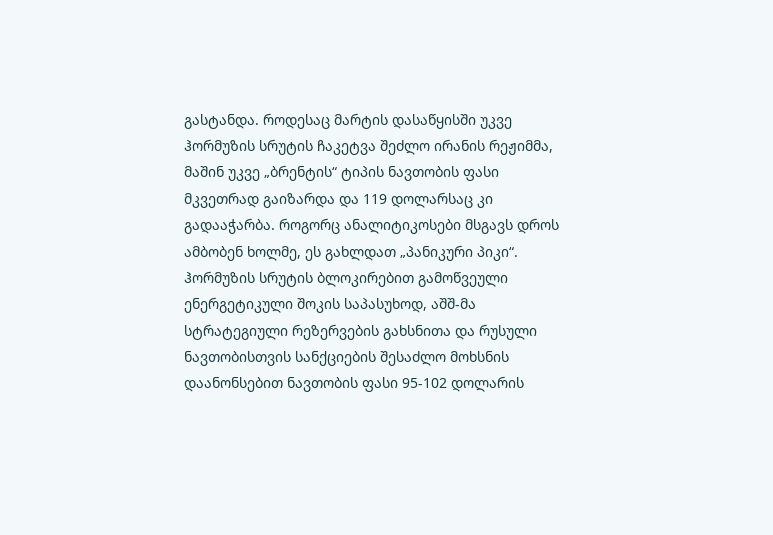გასტანდა. როდესაც მარტის დასაწყისში უკვე ჰორმუზის სრუტის ჩაკეტვა შეძლო ირანის რეჟიმმა, მაშინ უკვე „ბრენტის“ ტიპის ნავთობის ფასი მკვეთრად გაიზარდა და 119 დოლარსაც კი გადააჭარბა. როგორც ანალიტიკოსები მსგავს დროს ამბობენ ხოლმე, ეს გახლდათ „პანიკური პიკი“. ჰორმუზის სრუტის ბლოკირებით გამოწვეული ენერგეტიკული შოკის საპასუხოდ, აშშ-მა სტრატეგიული რეზერვების გახსნითა და რუსული ნავთობისთვის სანქციების შესაძლო მოხსნის დაანონსებით ნავთობის ფასი 95-102 დოლარის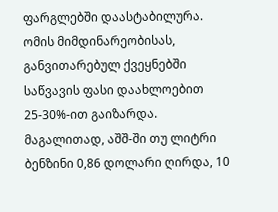ფარგლებში დაასტაბილურა.
ომის მიმდინარეობისას, განვითარებულ ქვეყნებში საწვავის ფასი დაახლოებით 25-30%-ით გაიზარდა. მაგალითად, აშშ-ში თუ ლიტრი ბენზინი 0,86 დოლარი ღირდა, 10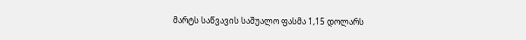მარტს საწვავის საშუალო ფასმა 1,15 დოლარს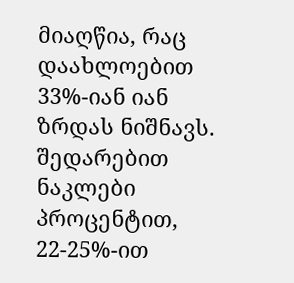მიაღწია, რაც დაახლოებით 33%-იან იან ზრდას ნიშნავს. შედარებით ნაკლები პროცენტით, 22-25%-ით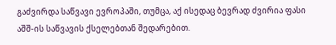გაძვირდა საწვავი ევროპაში, თუმცა, აქ ისედაც ბევრად ძვირია ფასი აშშ-ის საწვავის ქსელებთან შედარებით.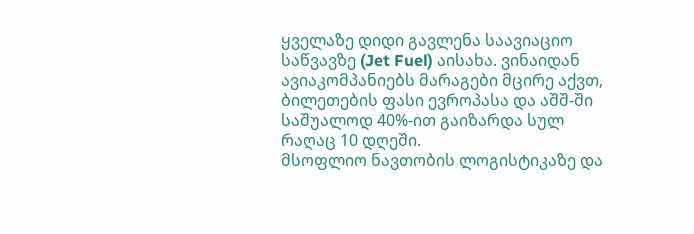ყველაზე დიდი გავლენა საავიაციო საწვავზე (Jet Fuel) აისახა. ვინაიდან ავიაკომპანიებს მარაგები მცირე აქვთ, ბილეთების ფასი ევროპასა და აშშ-ში საშუალოდ 40%-ით გაიზარდა სულ რაღაც 10 დღეში.
მსოფლიო ნავთობის ლოგისტიკაზე და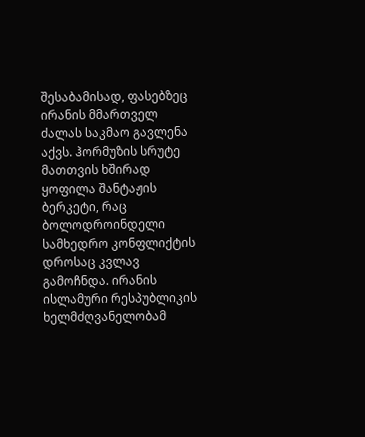შესაბამისად, ფასებზეც ირანის მმართველ ძალას საკმაო გავლენა აქვს. ჰორმუზის სრუტე მათთვის ხშირად ყოფილა შანტაჟის ბერკეტი, რაც ბოლოდროინდელი სამხედრო კონფლიქტის დროსაც კვლავ გამოჩნდა. ირანის ისლამური რესპუბლიკის ხელმძღვანელობამ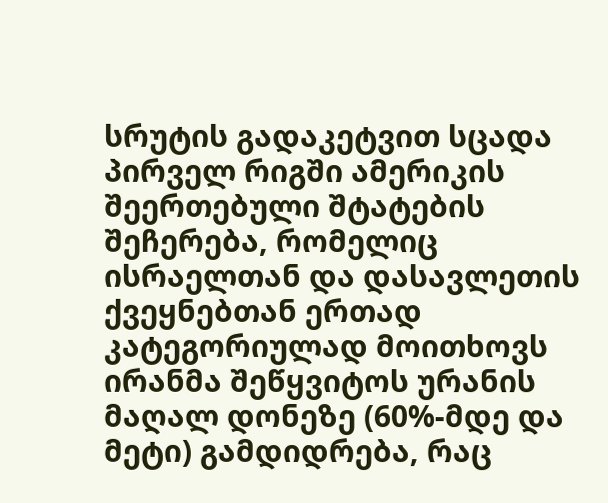სრუტის გადაკეტვით სცადა პირველ რიგში ამერიკის შეერთებული შტატების შეჩერება, რომელიც ისრაელთან და დასავლეთის ქვეყნებთან ერთად კატეგორიულად მოითხოვს ირანმა შეწყვიტოს ურანის მაღალ დონეზე (60%-მდე და მეტი) გამდიდრება, რაც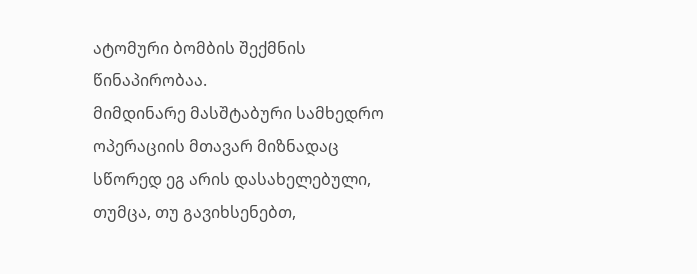ატომური ბომბის შექმნის წინაპირობაა.
მიმდინარე მასშტაბური სამხედრო ოპერაციის მთავარ მიზნადაც სწორედ ეგ არის დასახელებული, თუმცა, თუ გავიხსენებთ,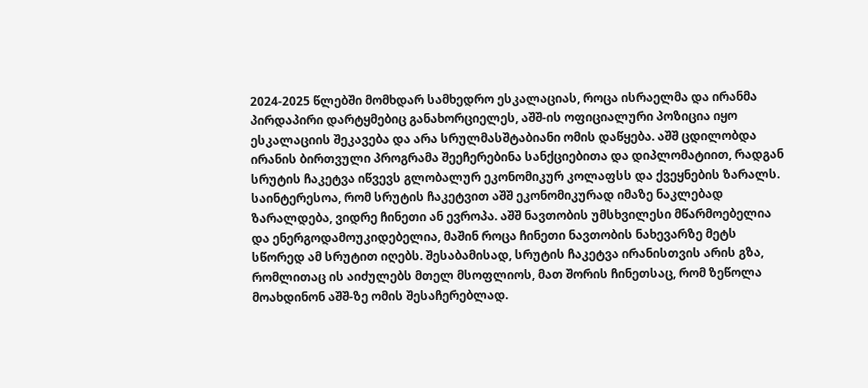2024-2025 წლებში მომხდარ სამხედრო ესკალაციას, როცა ისრაელმა და ირანმა პირდაპირი დარტყმებიც განახორციელეს, აშშ-ის ოფიციალური პოზიცია იყო ესკალაციის შეკავება და არა სრულმასშტაბიანი ომის დაწყება. აშშ ცდილობდა ირანის ბირთვული პროგრამა შეეჩერებინა სანქციებითა და დიპლომატიით, რადგან სრუტის ჩაკეტვა იწვევს გლობალურ ეკონომიკურ კოლაფსს და ქვეყნების ზარალს.
საინტერესოა, რომ სრუტის ჩაკეტვით აშშ ეკონომიკურად იმაზე ნაკლებად ზარალდება, ვიდრე ჩინეთი ან ევროპა. აშშ ნავთობის უმსხვილესი მწარმოებელია და ენერგოდამოუკიდებელია, მაშინ როცა ჩინეთი ნავთობის ნახევარზე მეტს სწორედ ამ სრუტით იღებს. შესაბამისად, სრუტის ჩაკეტვა ირანისთვის არის გზა, რომლითაც ის აიძულებს მთელ მსოფლიოს, მათ შორის ჩინეთსაც, რომ ზეწოლა მოახდინონ აშშ-ზე ომის შესაჩერებლად.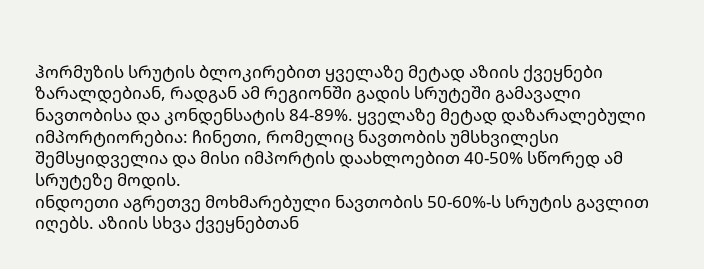ჰორმუზის სრუტის ბლოკირებით ყველაზე მეტად აზიის ქვეყნები ზარალდებიან, რადგან ამ რეგიონში გადის სრუტეში გამავალი ნავთობისა და კონდენსატის 84-89%. ყველაზე მეტად დაზარალებული იმპორტიორებია: ჩინეთი, რომელიც ნავთობის უმსხვილესი შემსყიდველია და მისი იმპორტის დაახლოებით 40-50% სწორედ ამ სრუტეზე მოდის.
ინდოეთი აგრეთვე მოხმარებული ნავთობის 50-60%-ს სრუტის გავლით იღებს. აზიის სხვა ქვეყნებთან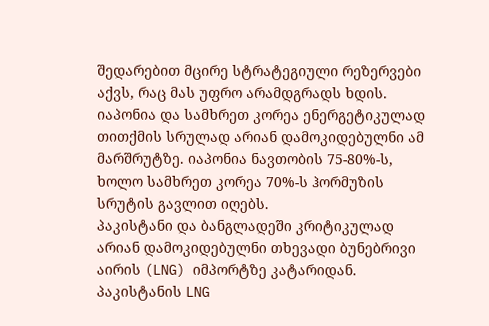შედარებით მცირე სტრატეგიული რეზერვები აქვს, რაც მას უფრო არამდგრადს ხდის.
იაპონია და სამხრეთ კორეა ენერგეტიკულად თითქმის სრულად არიან დამოკიდებულნი ამ მარშრუტზე. იაპონია ნავთობის 75-80%-ს, ხოლო სამხრეთ კორეა 70%-ს ჰორმუზის სრუტის გავლით იღებს.
პაკისტანი და ბანგლადეში კრიტიკულად არიან დამოკიდებულნი თხევადი ბუნებრივი აირის (LNG) იმპორტზე კატარიდან. პაკისტანის LNG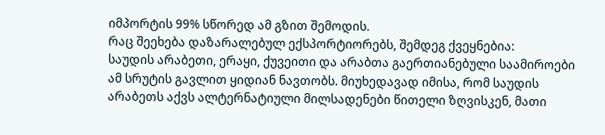იმპორტის 99% სწორედ ამ გზით შემოდის.
რაც შეეხება დაზარალებულ ექსპორტიორებს, შემდეგ ქვეყნებია:
საუდის არაბეთი, ერაყი, ქუვეითი და არაბთა გაერთიანებული საამიროები ამ სრუტის გავლით ყიდიან ნავთობს. მიუხედავად იმისა, რომ საუდის არაბეთს აქვს ალტერნატიული მილსადენები წითელი ზღვისკენ, მათი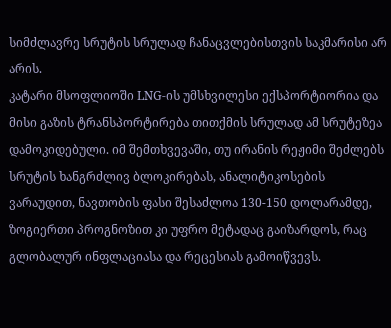სიმძლავრე სრუტის სრულად ჩანაცვლებისთვის საკმარისი არ არის.
კატარი მსოფლიოში LNG-ის უმსხვილესი ექსპორტიორია და მისი გაზის ტრანსპორტირება თითქმის სრულად ამ სრუტეზეა დამოკიდებული. იმ შემთხვევაში, თუ ირანის რეჟიმი შეძლებს სრუტის ხანგრძლივ ბლოკირებას, ანალიტიკოსების ვარაუდით, ნავთობის ფასი შესაძლოა 130-150 დოლარამდე, ზოგიერთი პროგნოზით კი უფრო მეტადაც გაიზარდოს, რაც გლობალურ ინფლაციასა და რეცესიას გამოიწვევს.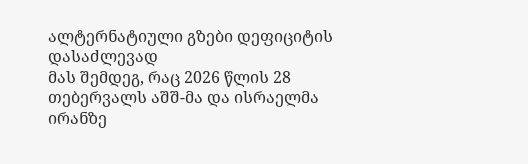ალტერნატიული გზები დეფიციტის დასაძლევად
მას შემდეგ, რაც 2026 წლის 28 თებერვალს აშშ-მა და ისრაელმა ირანზე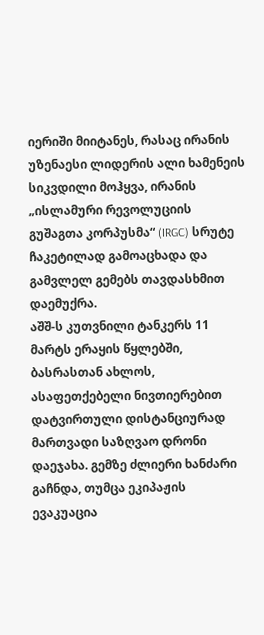იერიში მიიტანეს, რასაც ირანის უზენაესი ლიდერის ალი ხამენეის სიკვდილი მოჰყვა, ირანის „ისლამური რევოლუციის გუშაგთა კორპუსმა“ (IRGC) სრუტე ჩაკეტილად გამოაცხადა და გამვლელ გემებს თავდასხმით დაემუქრა.
აშშ-ს კუთვნილი ტანკერს 11 მარტს ერაყის წყლებში, ბასრასთან ახლოს, ასაფეთქებელი ნივთიერებით დატვირთული დისტანციურად მართვადი საზღვაო დრონი დაეჯახა. გემზე ძლიერი ხანძარი გაჩნდა, თუმცა ეკიპაჟის ევაკუაცია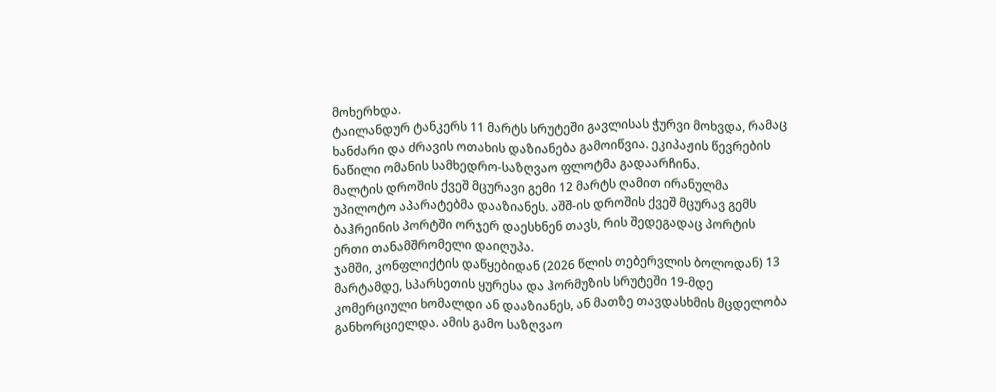მოხერხდა.
ტაილანდურ ტანკერს 11 მარტს სრუტეში გავლისას ჭურვი მოხვდა, რამაც ხანძარი და ძრავის ოთახის დაზიანება გამოიწვია. ეკიპაჟის წევრების ნაწილი ომანის სამხედრო-საზღვაო ფლოტმა გადაარჩინა.
მალტის დროშის ქვეშ მცურავი გემი 12 მარტს ღამით ირანულმა უპილოტო აპარატებმა დააზიანეს. აშშ-ის დროშის ქვეშ მცურავ გემს ბაჰრეინის პორტში ორჯერ დაესხნენ თავს, რის შედეგადაც პორტის ერთი თანამშრომელი დაიღუპა.
ჯამში, კონფლიქტის დაწყებიდან (2026 წლის თებერვლის ბოლოდან) 13 მარტამდე, სპარსეთის ყურესა და ჰორმუზის სრუტეში 19-მდე კომერციული ხომალდი ან დააზიანეს, ან მათზე თავდასხმის მცდელობა განხორციელდა. ამის გამო საზღვაო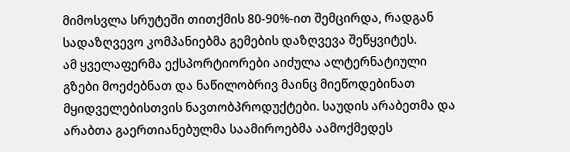მიმოსვლა სრუტეში თითქმის 80-90%-ით შემცირდა, რადგან სადაზღვევო კომპანიებმა გემების დაზღვევა შეწყვიტეს.
ამ ყველაფერმა ექსპორტიორები აიძულა ალტერნატიული გზები მოეძებნათ და ნაწილობრივ მაინც მიეწოდებინათ მყიდველებისთვის ნავთობპროდუქტები. საუდის არაბეთმა და არაბთა გაერთიანებულმა საამიროებმა აამოქმედეს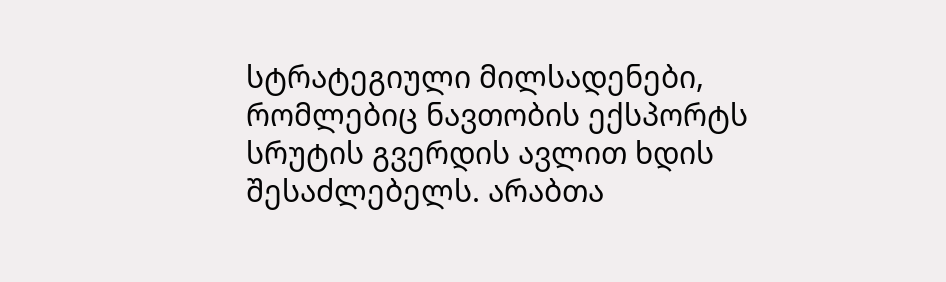სტრატეგიული მილსადენები, რომლებიც ნავთობის ექსპორტს სრუტის გვერდის ავლით ხდის შესაძლებელს. არაბთა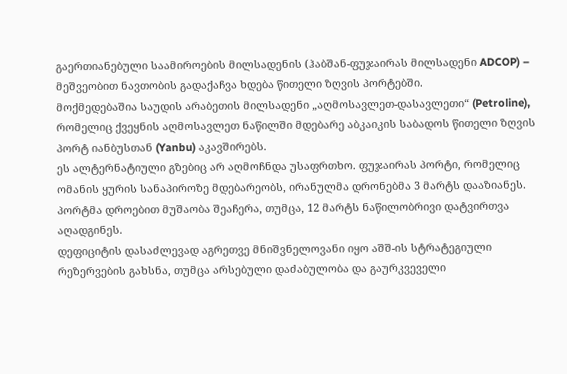გაერთიანებული საამიროების მილსადენის (ჰაბშან-ფუჯაირას მილსადენი ADCOP) – მეშვეობით ნავთობის გადაქაჩვა ხდება წითელი ზღვის პორტებში.
მოქმედებაშია საუდის არაბეთის მილსადენი „აღმოსავლეთ-დასავლეთი“ (Petroline), რომელიც ქვეყნის აღმოსავლეთ ნაწილში მდებარე აბკაიკის საბადოს წითელი ზღვის პორტ იანბუსთან (Yanbu) აკავშირებს.
ეს ალტერნატიული გზებიც არ აღმოჩნდა უსაფრთხო. ფუჯაირას პორტი, რომელიც ომანის ყურის სანაპიროზე მდებარეობს, ირანულმა დრონებმა 3 მარტს დააზიანეს. პორტმა დროებით მუშაობა შეაჩერა, თუმცა, 12 მარტს ნაწილობრივი დატვირთვა აღადგინეს.
დეფიციტის დასაძლევად აგრეთვე მნიშვნელოვანი იყო აშშ-ის სტრატეგიული რეზერვების გახსნა, თუმცა არსებული დაძაბულობა და გაურკვეველი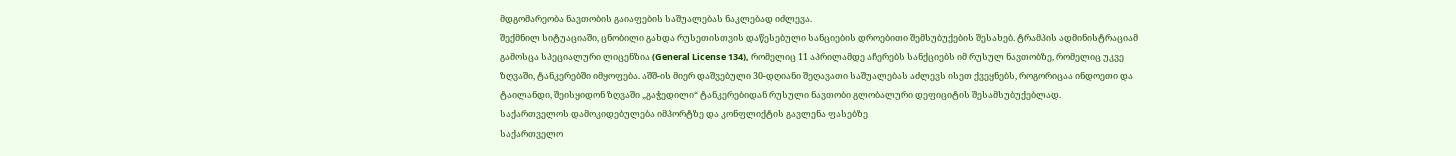მდგომარეობა ნავთობის გაიაფების საშუალებას ნაკლებად იძლევა.
შექმნილ სიტუაციაში, ცნობილი გახდა რუსეთისთვის დაწესებული სანციების დროებითი შემსუბუქების შესახებ. ტრამპის ადმინისტრაციამ გამოსცა სპეციალური ლიცენზია (General License 134), რომელიც 11 აპრილამდე აჩერებს სანქციებს იმ რუსულ ნავთობზე, რომელიც უკვე ზღვაში, ტანკერებში იმყოფება. აშშ-ის მიერ დაშვებული 30-დღიანი შეღავათი საშუალებას აძლევს ისეთ ქვეყნებს, როგორიცაა ინდოეთი და ტაილანდი, შეისყიდონ ზღვაში „გაჭედილი“ ტანკერებიდან რუსული ნავთობი გლობალური დეფიციტის შესამსუბუქებლად.
საქართველოს დამოკიდებულება იმპორტზე და კონფლიქტის გავლენა ფასებზე
საქართველო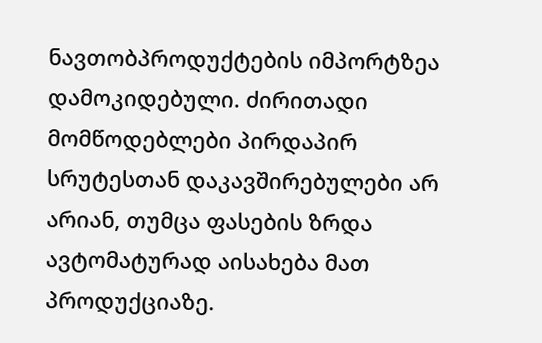ნავთობპროდუქტების იმპორტზეა დამოკიდებული. ძირითადი მომწოდებლები პირდაპირ სრუტესთან დაკავშირებულები არ არიან, თუმცა ფასების ზრდა ავტომატურად აისახება მათ პროდუქციაზე.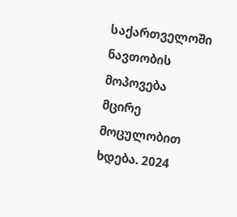საქართველოში ნავთობის მოპოვება მცირე მოცულობით ხდება. 2024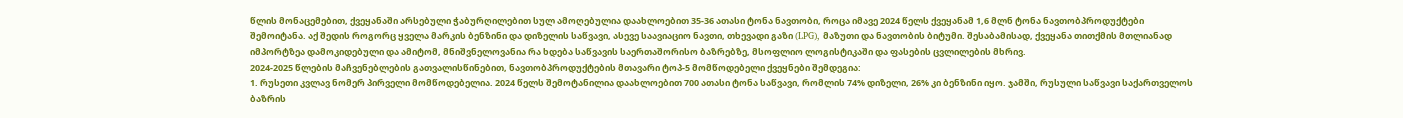წლის მონაცემებით, ქვეყანაში არსებული ჭაბურღილებით სულ ამოღებულია დაახლოებით 35-36 ათასი ტონა ნავთობი, როცა იმავე 2024 წელს ქვეყანამ 1,6 მლნ ტონა ნავთობპროდუქტები შემოიტანა. აქ შედის როგორც ყველა მარკის ბენზინი და დიზელის საწვავი, ასევე საავიაციო ნავთი, თხევადი გაზი (LPG), მაზუთი და ნავთობის ბიტუმი. შესაბამისად, ქვეყანა თითქმის მთლიანად იმპორტზეა დამოკიდებული და ამიტომ, მნიშვნელოვანია რა ხდება საწვავის საერთაშორისო ბაზრებზე, მსოფლიო ლოგისტიკაში და ფასების ცვლილების მხრივ.
2024-2025 წლების მაჩვენებლების გათვალისწინებით, ნავთობპროდუქტების მთავარი ტოპ-5 მომწოდებელი ქვეყნები შემდეგია:
1. რუსეთი კვლავ ნომერ პირველი მომწოდებელია. 2024 წელს შემოტანილია დაახლოებით 700 ათასი ტონა საწვავი, რომლის 74% დიზელი, 26% კი ბენზინი იყო. ჯამში, რუსული საწვავი საქართველოს ბაზრის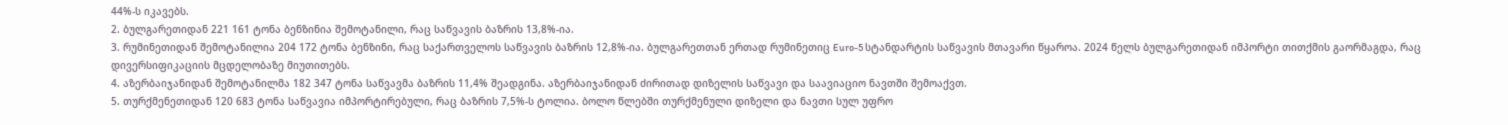44%-ს იკავებს.
2. ბულგარეთიდან 221 161 ტონა ბენზინია შემოტანილი, რაც საწვავის ბაზრის 13,8%-ია.
3. რუმინეთიდან შემოტანილია 204 172 ტონა ბენზინი, რაც საქართველოს საწვავის ბაზრის 12,8%-ია. ბულგარეთთან ერთად რუმინეთიც Euro-5 სტანდარტის საწვავის მთავარი წყაროა. 2024 წელს ბულგარეთიდან იმპორტი თითქმის გაორმაგდა, რაც დივერსიფიკაციის მცდელობაზე მიუთითებს.
4. აზერბაიჯანიდან შემოტანილმა 182 347 ტონა საწვავმა ბაზრის 11,4% შეადგინა. აზერბაიჯანიდან ძირითად დიზელის საწვავი და საავიაციო ნავთში შემოაქვთ.
5. თურქმენეთიდან 120 683 ტონა საწვავია იმპორტირებული, რაც ბაზრის 7,5%-ს ტოლია. ბოლო წლებში თურქმენული დიზელი და ნავთი სულ უფრო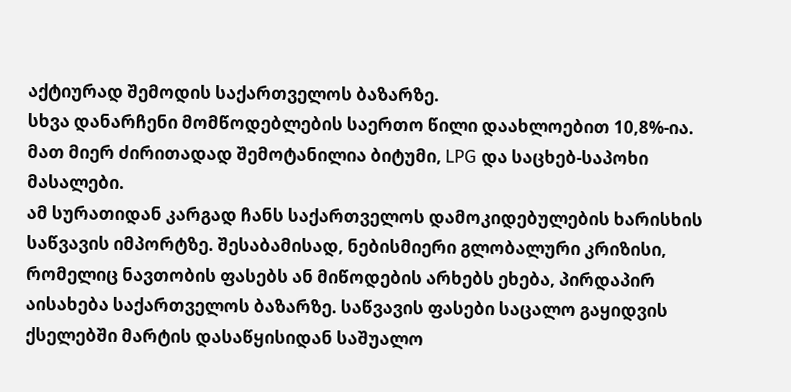აქტიურად შემოდის საქართველოს ბაზარზე.
სხვა დანარჩენი მომწოდებლების საერთო წილი დაახლოებით 10,8%-ია. მათ მიერ ძირითადად შემოტანილია ბიტუმი, LPG და საცხებ-საპოხი მასალები.
ამ სურათიდან კარგად ჩანს საქართველოს დამოკიდებულების ხარისხის საწვავის იმპორტზე. შესაბამისად, ნებისმიერი გლობალური კრიზისი, რომელიც ნავთობის ფასებს ან მიწოდების არხებს ეხება, პირდაპირ აისახება საქართველოს ბაზარზე. საწვავის ფასები საცალო გაყიდვის ქსელებში მარტის დასაწყისიდან საშუალო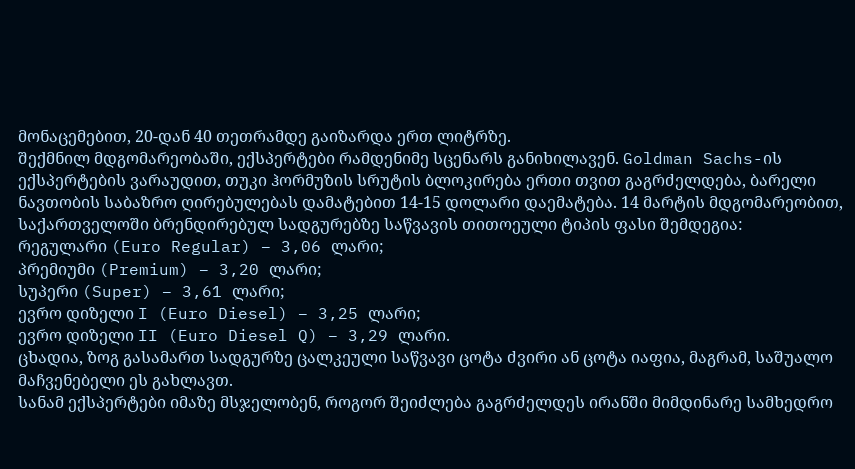მონაცემებით, 20-დან 40 თეთრამდე გაიზარდა ერთ ლიტრზე.
შექმნილ მდგომარეობაში, ექსპერტები რამდენიმე სცენარს განიხილავენ. Goldman Sachs-ის ექსპერტების ვარაუდით, თუკი ჰორმუზის სრუტის ბლოკირება ერთი თვით გაგრძელდება, ბარელი ნავთობის საბაზრო ღირებულებას დამატებით 14-15 დოლარი დაემატება. 14 მარტის მდგომარეობით, საქართველოში ბრენდირებულ სადგურებზე საწვავის თითოეული ტიპის ფასი შემდეგია:
რეგულარი (Euro Regular) – 3,06 ლარი;
პრემიუმი (Premium) – 3,20 ლარი;
სუპერი (Super) – 3,61 ლარი;
ევრო დიზელი I (Euro Diesel) – 3,25 ლარი;
ევრო დიზელი II (Euro Diesel Q) – 3,29 ლარი.
ცხადია, ზოგ გასამართ სადგურზე ცალკეული საწვავი ცოტა ძვირი ან ცოტა იაფია, მაგრამ, საშუალო მაჩვენებელი ეს გახლავთ.
სანამ ექსპერტები იმაზე მსჯელობენ, როგორ შეიძლება გაგრძელდეს ირანში მიმდინარე სამხედრო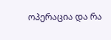ოპერაცია და რა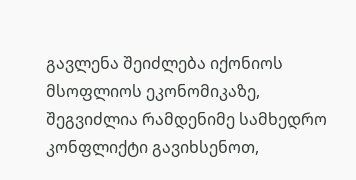გავლენა შეიძლება იქონიოს მსოფლიოს ეკონომიკაზე, შეგვიძლია რამდენიმე სამხედრო კონფლიქტი გავიხსენოთ,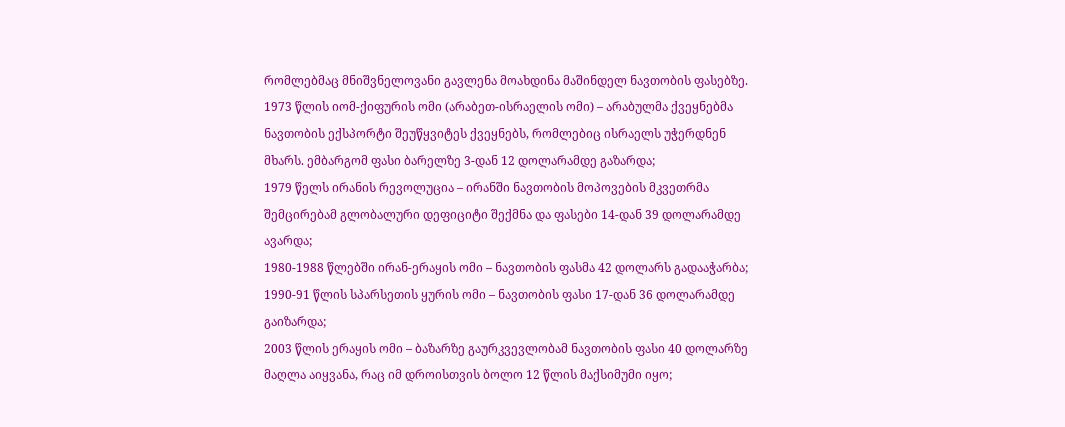რომლებმაც მნიშვნელოვანი გავლენა მოახდინა მაშინდელ ნავთობის ფასებზე.
1973 წლის იომ-ქიფურის ომი (არაბეთ-ისრაელის ომი) – არაბულმა ქვეყნებმა ნავთობის ექსპორტი შეუწყვიტეს ქვეყნებს, რომლებიც ისრაელს უჭერდნენ მხარს. ემბარგომ ფასი ბარელზე 3-დან 12 დოლარამდე გაზარდა;
1979 წელს ირანის რევოლუცია – ირანში ნავთობის მოპოვების მკვეთრმა შემცირებამ გლობალური დეფიციტი შექმნა და ფასები 14-დან 39 დოლარამდე ავარდა;
1980-1988 წლებში ირან-ერაყის ომი – ნავთობის ფასმა 42 დოლარს გადააჭარბა;
1990-91 წლის სპარსეთის ყურის ომი – ნავთობის ფასი 17-დან 36 დოლარამდე გაიზარდა;
2003 წლის ერაყის ომი – ბაზარზე გაურკვევლობამ ნავთობის ფასი 40 დოლარზე მაღლა აიყვანა, რაც იმ დროისთვის ბოლო 12 წლის მაქსიმუმი იყო;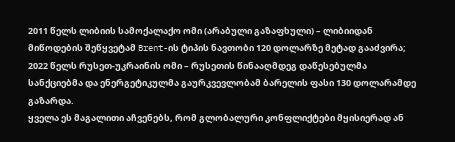2011 წელს ლიბიის სამოქალაქო ომი (არაბული გაზაფხული) – ლიბიიდან მიწოდების შეწყვეტამ Brent-ის ტიპის ნავთობი 120 დოლარზე მეტად გააძვირა;
2022 წელს რუსეთ-უკრაინის ომი – რუსეთის წინააღმდეგ დაწესებულმა სანქციებმა და ენერგეტიკულმა გაურკვევლობამ ბარელის ფასი 130 დოლარამდე გაზარდა.
ყველა ეს მაგალითი აჩვენებს, რომ გლობალური კონფლიქტები მყისიერად ან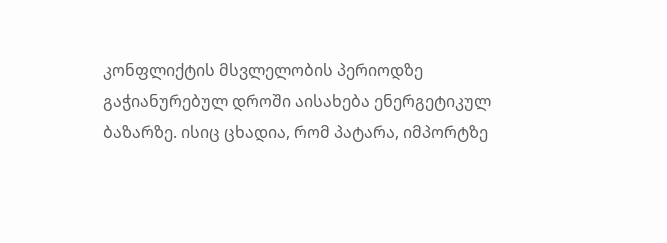კონფლიქტის მსვლელობის პერიოდზე გაჭიანურებულ დროში აისახება ენერგეტიკულ ბაზარზე. ისიც ცხადია, რომ პატარა, იმპორტზე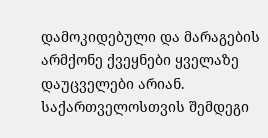დამოკიდებული და მარაგების არმქონე ქვეყნები ყველაზე დაუცველები არიან. საქართველოსთვის შემდეგი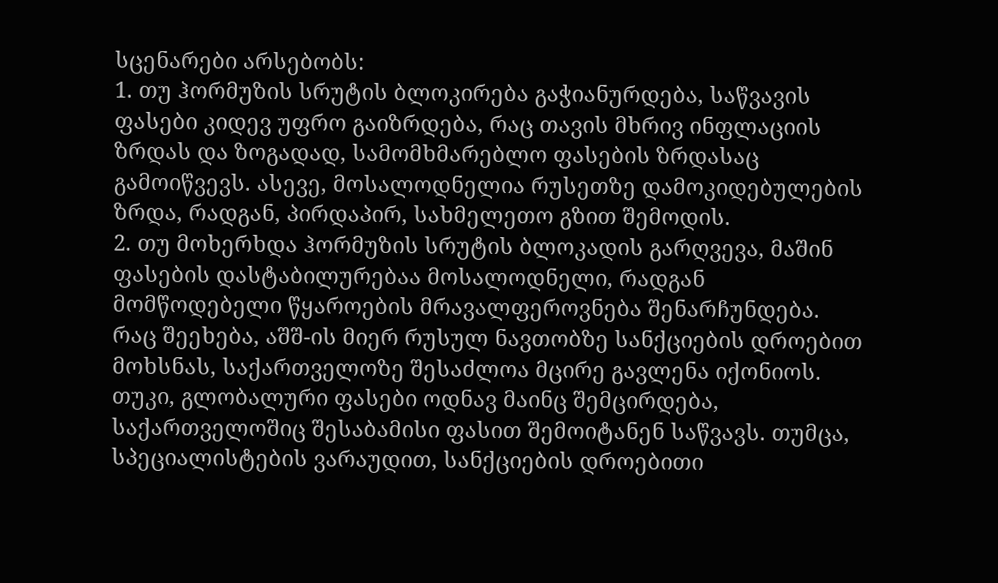სცენარები არსებობს:
1. თუ ჰორმუზის სრუტის ბლოკირება გაჭიანურდება, საწვავის ფასები კიდევ უფრო გაიზრდება, რაც თავის მხრივ ინფლაციის ზრდას და ზოგადად, სამომხმარებლო ფასების ზრდასაც გამოიწვევს. ასევე, მოსალოდნელია რუსეთზე დამოკიდებულების ზრდა, რადგან, პირდაპირ, სახმელეთო გზით შემოდის.
2. თუ მოხერხდა ჰორმუზის სრუტის ბლოკადის გარღვევა, მაშინ ფასების დასტაბილურებაა მოსალოდნელი, რადგან მომწოდებელი წყაროების მრავალფეროვნება შენარჩუნდება.
რაც შეეხება, აშშ-ის მიერ რუსულ ნავთობზე სანქციების დროებით მოხსნას, საქართველოზე შესაძლოა მცირე გავლენა იქონიოს. თუკი, გლობალური ფასები ოდნავ მაინც შემცირდება, საქართველოშიც შესაბამისი ფასით შემოიტანენ საწვავს. თუმცა, სპეციალისტების ვარაუდით, სანქციების დროებითი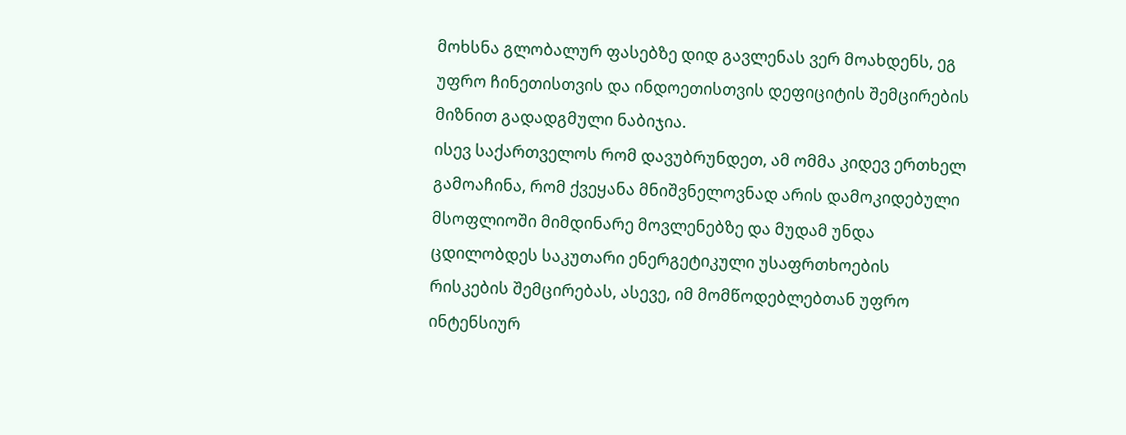მოხსნა გლობალურ ფასებზე დიდ გავლენას ვერ მოახდენს, ეგ უფრო ჩინეთისთვის და ინდოეთისთვის დეფიციტის შემცირების მიზნით გადადგმული ნაბიჯია.
ისევ საქართველოს რომ დავუბრუნდეთ, ამ ომმა კიდევ ერთხელ გამოაჩინა, რომ ქვეყანა მნიშვნელოვნად არის დამოკიდებული მსოფლიოში მიმდინარე მოვლენებზე და მუდამ უნდა ცდილობდეს საკუთარი ენერგეტიკული უსაფრთხოების რისკების შემცირებას, ასევე, იმ მომწოდებლებთან უფრო ინტენსიურ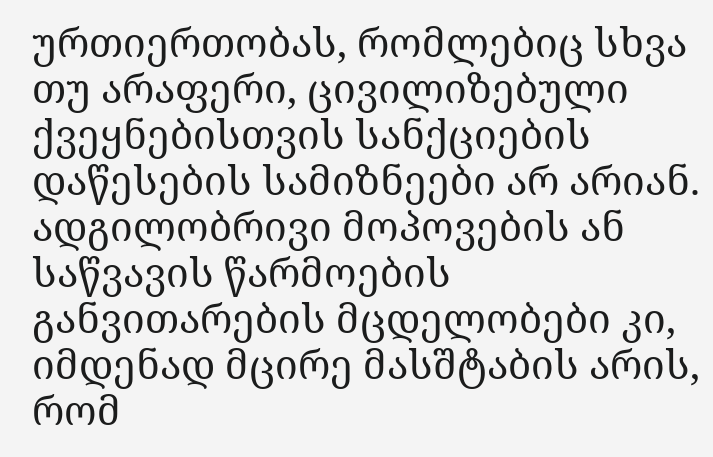ურთიერთობას, რომლებიც სხვა თუ არაფერი, ცივილიზებული ქვეყნებისთვის სანქციების დაწესების სამიზნეები არ არიან. ადგილობრივი მოპოვების ან საწვავის წარმოების განვითარების მცდელობები კი, იმდენად მცირე მასშტაბის არის, რომ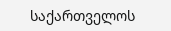საქართველოს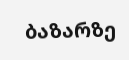ბაზარზე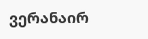ვერანაირ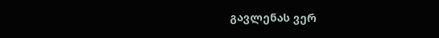გავლენას ვერ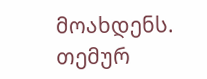მოახდენს.
თემურ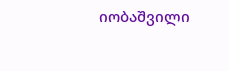იობაშვილი